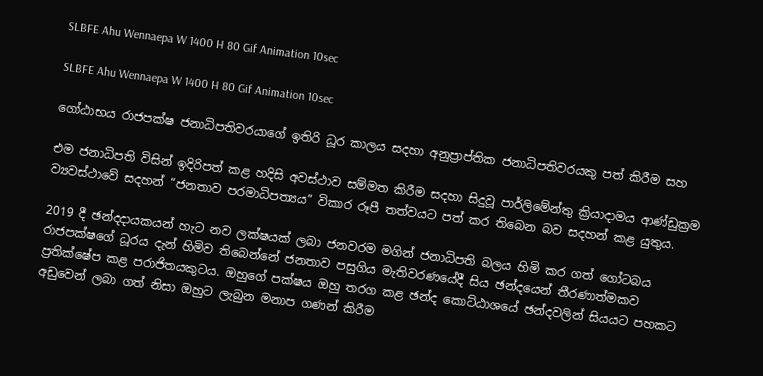SLBFE Ahu Wennaepa W 1400 H 80 Gif Animation 10sec

SLBFE Ahu Wennaepa W 1400 H 80 Gif Animation 10sec

ගෝඨාභය රාජපක්ෂ ජනාධිපතිවරයාගේ ඉතිරි ධූර කාලය සදහා අනුප්‍රාප්තික ජනාධිපතිවරයකු පත් කිරීම සහ

එම ජනාධිපති විසින් ඉදිරිපත් කළ හදිසි අවස්ථාව සම්මත කිරීම සදහා සිදුවූ පාර්ලිමේන්තු ක්‍රියාදාමය ආණ්ඩුක්‍රම ව්‍යවස්ථාවේ සදහන් “ජනතාව පරමාධිපත්‍යය” විකාර රූපී තත්වයට පත් කර තිබෙන බව සදහන් කළ යුතුය.

2019 දී ඡන්දදායකයන් හැට නව ලක්ෂයක් ලබා ජනවරම මගින් ජනාධිපති බලය හිමි කර ගත් ගෝටබය රාජපක්ෂගේ ධූරය දැන් හිමිව තිබෙන්නේ ජනතාව පසුගිය මැතිවරණයේදී සිය ඡන්දයෙන් තීරණාත්මකව ප්‍රතික්ෂේප කළ පරාජිතයකුටය. ඔහුගේ පක්ෂය ඔහු තරග කළ ඡන්ද කොට්ඨාශයේ ඡන්දවලින් සියයට පහකට අඩුවෙන් ලබා ගත් නිසා ඔහුට ලැබුන මනාප ගණන් කිරීම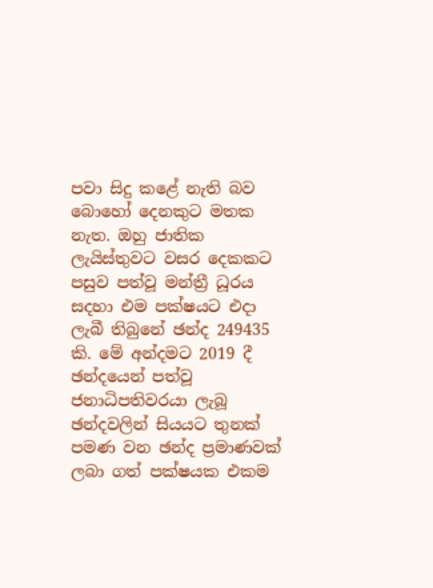පවා සිදු කළේ නැති බව බොහෝ දෙනකුට මතක නැත. ඔහු ජාතික ලැයිස්තුවට වසර දෙකකට පසුව පත්වූ මන්ත්‍රී ධූරය සදහා එම පක්ෂයට එදා ලැබී තිබුනේ ඡන්ද 249435 කි. මේ අන්දමට 2019 දී ඡන්දයෙන් පත්වූ ජනාධිපතිවරයා ලැබූ ඡන්දවලින් සියයට තුනක් පමණ වන ඡන්ද ප්‍රමාණවක් ලබා ගත් පක්ෂයක එකම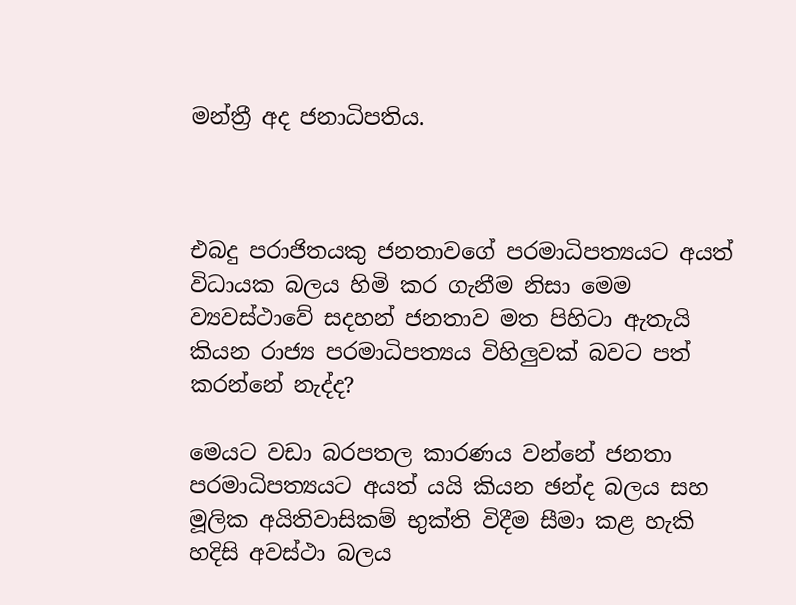මන්ත්‍රී අද ජනාධිපතිය.



එබදු පරාජිතයකු ජනතාවගේ පරමාධිපත්‍යයට අයත් විධායක බලය හිමි කර ගැනීම නිසා මෙම ව්‍යවස්ථාවේ සදහන් ජනතාව මත පිහිටා ඇතැයි කියන රාජ්‍ය පරමාධිපත්‍යය විහිලුවක් බවට පත් කරන්නේ නැද්ද?

මෙයට වඩා බරපතල කාරණය වන්නේ ජනතා පරමාධිපත්‍යයට අයත් යයි කියන ඡන්ද බලය සහ මූලික අයිතිවාසිකම් භුක්ති විදීම සීමා කළ හැකි හදිසි අවස්ථා බලය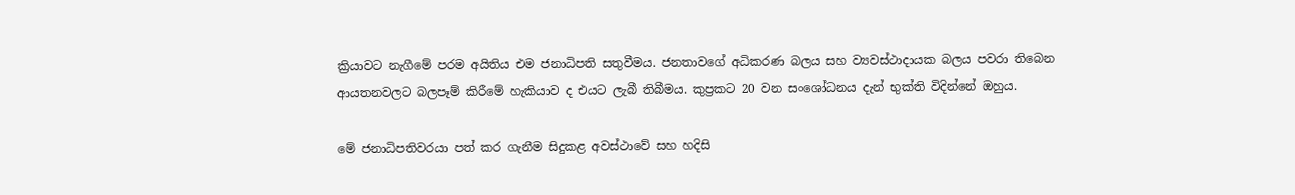ක්‍රියාවට නැගීමේ පරම අයිතිය එම ජනාධිපති සතුවීමය. ජනතාවගේ අධිකරණ බලය සහ ව්‍යවස්ථාදායක බලය පවරා තිබෙන ආයතනවලට බලපෑම් කිරීමේ හැකියාව ද එයට ලැබී තිබීමය. කුප්‍රකට 20 වන සංශෝධනය දැන් භුක්ති විදින්නේ ඔහුය.

මේ ජනාධිපතිවරයා පත් කර ගැනීම සිදුකළ අවස්ථාවේ සහ හදිසි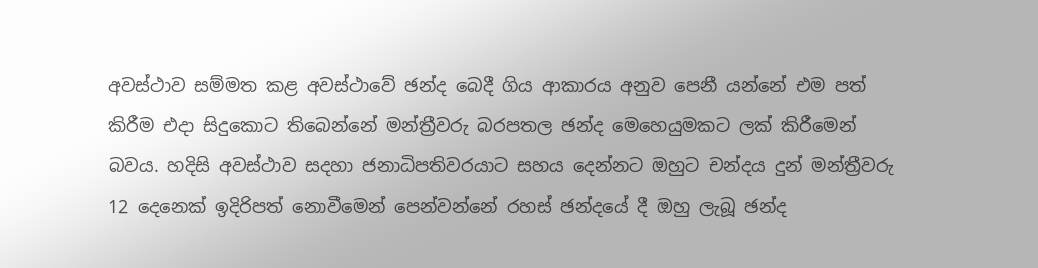අවස්ථාව සම්මත කළ අවස්ථාවේ ඡන්ද බෙදී ගිය ආකාරය අනුව පෙනී යන්නේ එම පත් කිරීම එදා සිදුකොට තිබෙන්නේ මන්ත්‍රීවරු බරපතල ඡන්ද මෙහෙයුමකට ලක් කිරීමෙන් බවය. හදිසි අවස්ථාව සදහා ජනාධිපතිවරයාට සහය දෙන්නට ඔහුට චන්දය දුන් මන්ත්‍රීවරු 12 දෙනෙක් ඉදිරිපත් නොවීමෙන් පෙන්වන්නේ රහස් ඡන්දයේ දී ඔහු ලැබූ ඡන්ද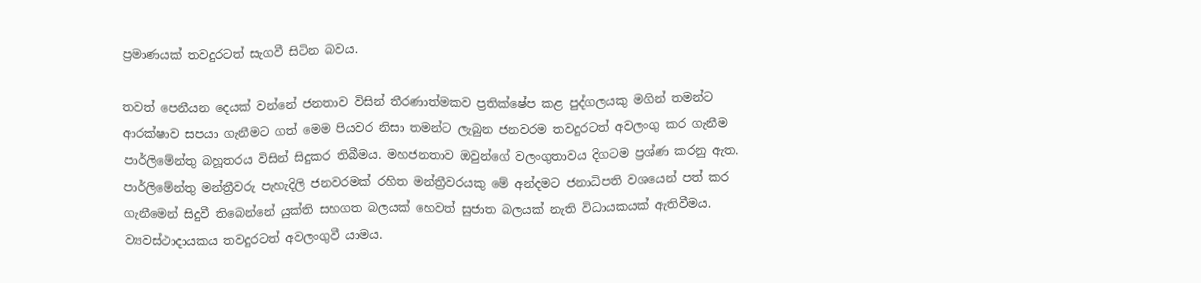ප්‍රමාණයක් තවදුරටත් සැගවී සිටින බවය.

තවත් පෙනීයන දෙයක් වන්නේ ජනතාව විසින් තීරණාත්මකව ප්‍රතික්ෂේප කළ පුද්ගලයකු මගින් තමන්ට ආරක්ෂාව සපයා ගැනීමට ගත් මෙම පියවර නිසා තමන්ට ලැබුන ජනවරම තවදුරටත් අවලංගු කර ගැනීම පාර්ලිමේන්තු බහූතරය විසින් සිදුකර තිබීමය. මහජනතාව ඔවුන්ගේ වලංගුතාවය දිගටම ප්‍රශ්ණ කරනු ඇත. පාර්ලිමේන්තු මන්ත්‍රීවරු පැහැදිලි ජනවරමක් රහිත මන්ත්‍රීවරයකු මේ අන්දමට ජනාධිපති වශයෙන් පත් කර ගැනීමෙන් සිදුවී තිබෙන්නේ යුක්ති සහගත බලයක් හෙවත් සුජාත බලයක් නැති විධායකයක් ඇතිවීමය. ව්‍යවස්ථාදායකය තවදුරටත් අවලංගුවී යාමය.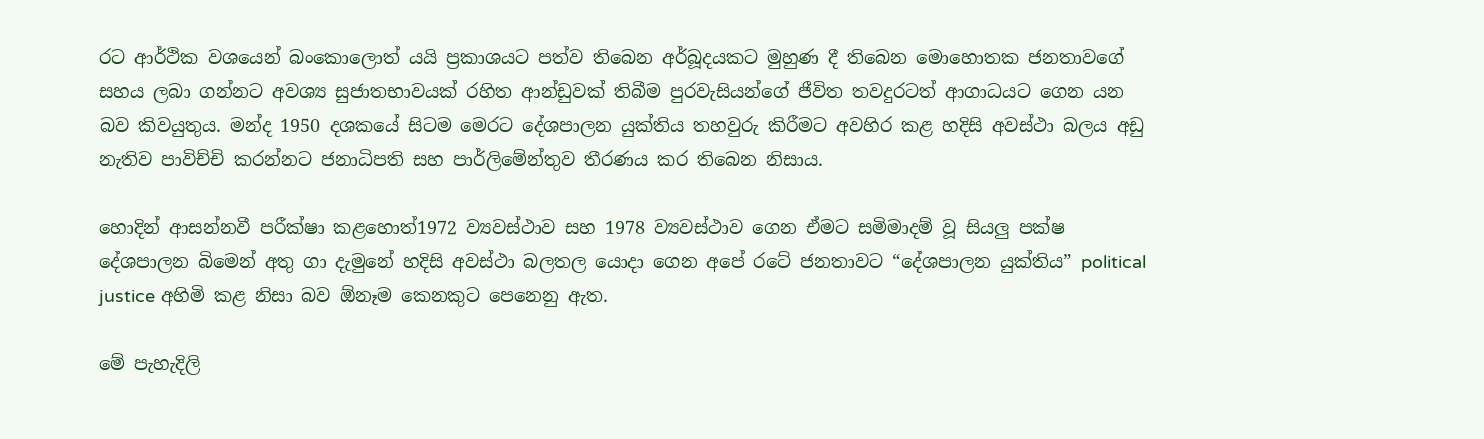රට ආර්ථික වශයෙන් බංකොලොත් යයි ප්‍රකාශයට පත්ව තිබෙන අර්බූදයකට මුහුණ දී තිබෙන මොහොතක ජනතාවගේ සහය ලබා ගන්නට අවශ්‍ය සුජාතභාවයක් රහිත ආන්ඩුවක් තිබීම පුරවැසියන්ගේ ජීවිත තවදුරටත් ආගාධයට ගෙන යන බව කිවයුතුය. මන්ද 1950 දශකයේ සිටම මෙරට දේශපාලන යුක්තිය තහවුරු කිරීමට අවහිර කළ හදිසි අවස්ථා බලය අඩු නැතිව පාවිච්චි කරන්නට ජනාධිපති සහ පාර්ලිමේන්තුව තීරණය කර තිබෙන නිසාය.

හොදින් ආසන්නවී පරීක්ෂා කළහොත්1972 ව්‍යවස්ථාව සහ 1978 ව්‍යවස්ථාව ගෙන ඒමට සමිමාදම් වූ සියලු පක්ෂ දේශපාලන බිමෙන් අතු ගා දැමුනේ හදිසි අවස්ථා බලතල යොදා ගෙන අපේ රටේ ජනතාවට “දේශපාලන යුක්තිය” political justice අහිමි කළ නිසා බව ඕනෑම කෙනකුට පෙනෙනු ඇත.

මේ පැහැදිලි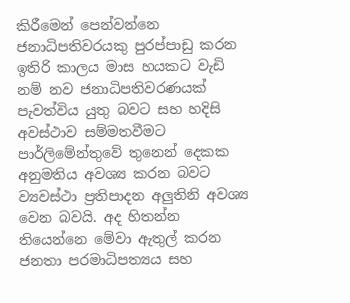කිරීමෙන් පෙන්වන්නෙ ජනාධිපතිවරයකු පුරප්පාඩු කරන ඉතිරි කාලය මාස හයකට වැඩි නම් නව ජනාධිපතිවරණයක් පැවත්විය යුතු බවට සහ හදිසි අවස්ථාව සම්මතවීමට පාර්ලිමේන්තුවේ තුනෙන් දෙකක අනුමතිය අවශ්‍ය කරන බවට ව්‍යවස්ථා ප්‍රතිපාදන අලුතිනි අවශ්‍ය වෙන බවයි. අද හිතන්න තියෙන්නෙ මේවා ඇතුල් කරන ජනතා පරමාධිපත්‍යය සහ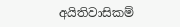අයිතිවාසිකම්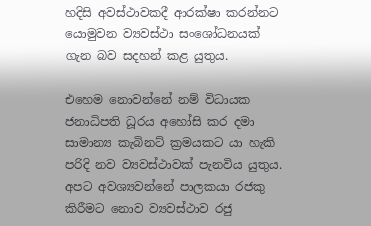හදිසි අවස්ථාවකදී ආරක්ෂා කරන්නට යොමුවන ව්‍යවස්ථා සංශෝධනයක් ගැන බව සදහන් කළ යුතුය.

එහෙම නොවන්නේ නම් විධායක ජනාධිපති ධූරය අහෝසි කර දමා සාමාන්‍ය කැබිනට් ක්‍රමයකට යා හැකි පරිදි නව ව්‍යවස්ථාවක් පැනවිය යුතුය. අපට අවශ්‍යවන්නේ පාලකයා රජකු කිරීමට නොව ව්‍යවස්ථාව රජු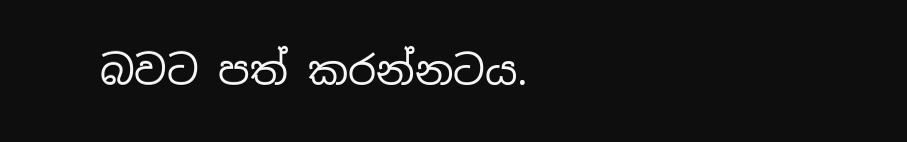බවට පත් කරන්නටය.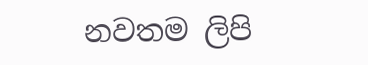නවතම ලිපි